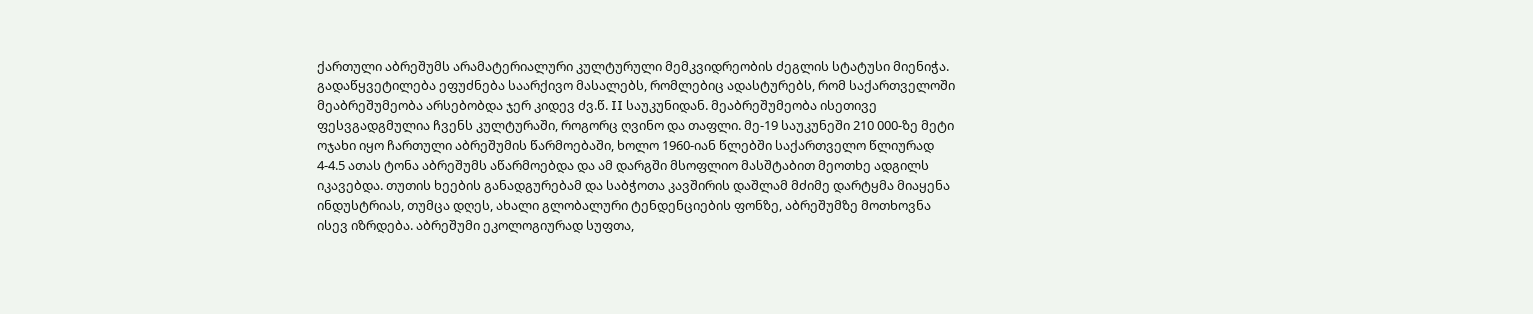ქართული აბრეშუმს არამატერიალური კულტურული მემკვიდრეობის ძეგლის სტატუსი მიენიჭა. გადაწყვეტილება ეფუძნება საარქივო მასალებს, რომლებიც ადასტურებს, რომ საქართველოში მეაბრეშუმეობა არსებობდა ჯერ კიდევ ძვ.წ. II საუკუნიდან. მეაბრეშუმეობა ისეთივე ფესვგადგმულია ჩვენს კულტურაში, როგორც ღვინო და თაფლი. მე-19 საუკუნეში 210 000-ზე მეტი ოჯახი იყო ჩართული აბრეშუმის წარმოებაში, ხოლო 1960-იან წლებში საქართველო წლიურად 4-4.5 ათას ტონა აბრეშუმს აწარმოებდა და ამ დარგში მსოფლიო მასშტაბით მეოთხე ადგილს იკავებდა. თუთის ხეების განადგურებამ და საბჭოთა კავშირის დაშლამ მძიმე დარტყმა მიაყენა ინდუსტრიას, თუმცა დღეს, ახალი გლობალური ტენდენციების ფონზე, აბრეშუმზე მოთხოვნა ისევ იზრდება. აბრეშუმი ეკოლოგიურად სუფთა,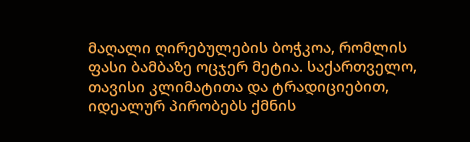მაღალი ღირებულების ბოჭკოა, რომლის ფასი ბამბაზე ოცჯერ მეტია. საქართველო, თავისი კლიმატითა და ტრადიციებით, იდეალურ პირობებს ქმნის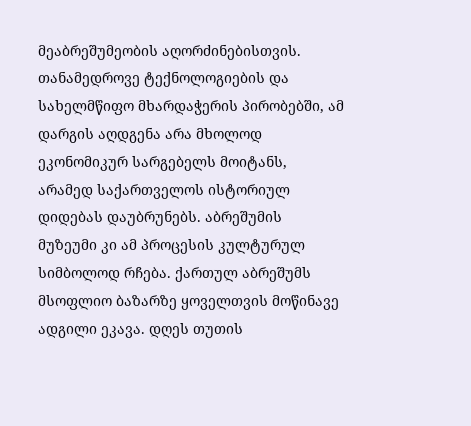მეაბრეშუმეობის აღორძინებისთვის. თანამედროვე ტექნოლოგიების და სახელმწიფო მხარდაჭერის პირობებში, ამ დარგის აღდგენა არა მხოლოდ ეკონომიკურ სარგებელს მოიტანს, არამედ საქართველოს ისტორიულ დიდებას დაუბრუნებს. აბრეშუმის მუზეუმი კი ამ პროცესის კულტურულ სიმბოლოდ რჩება. ქართულ აბრეშუმს მსოფლიო ბაზარზე ყოველთვის მოწინავე ადგილი ეკავა. დღეს თუთის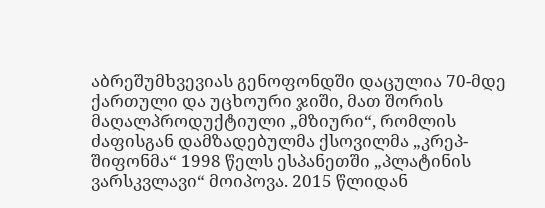აბრეშუმხვევიას გენოფონდში დაცულია 70-მდე ქართული და უცხოური ჯიში, მათ შორის მაღალპროდუქტიული „მზიური“, რომლის ძაფისგან დამზადებულმა ქსოვილმა „კრეპ-შიფონმა“ 1998 წელს ესპანეთში „პლატინის ვარსკვლავი“ მოიპოვა. 2015 წლიდან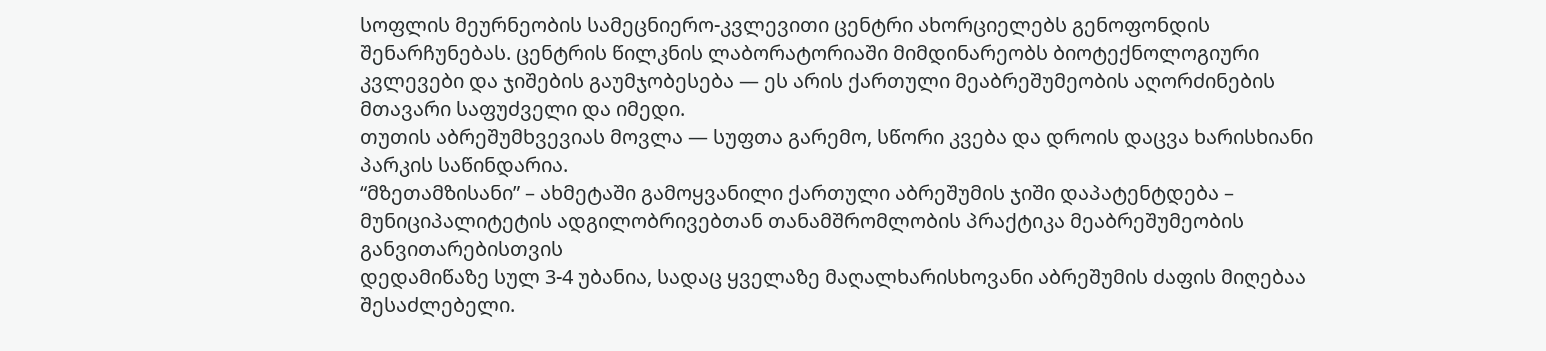სოფლის მეურნეობის სამეცნიერო-კვლევითი ცენტრი ახორციელებს გენოფონდის შენარჩუნებას. ცენტრის წილკნის ლაბორატორიაში მიმდინარეობს ბიოტექნოლოგიური კვლევები და ჯიშების გაუმჯობესება — ეს არის ქართული მეაბრეშუმეობის აღორძინების მთავარი საფუძველი და იმედი.
თუთის აბრეშუმხვევიას მოვლა — სუფთა გარემო, სწორი კვება და დროის დაცვა ხარისხიანი პარკის საწინდარია.
“მზეთამზისანი” – ახმეტაში გამოყვანილი ქართული აბრეშუმის ჯიში დაპატენტდება – მუნიციპალიტეტის ადგილობრივებთან თანამშრომლობის პრაქტიკა მეაბრეშუმეობის განვითარებისთვის
დედამიწაზე სულ 3-4 უბანია, სადაც ყველაზე მაღალხარისხოვანი აბრეშუმის ძაფის მიღებაა შესაძლებელი.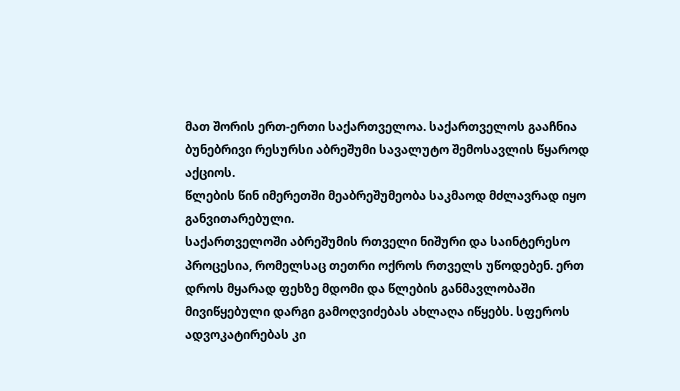მათ შორის ერთ-ერთი საქართველოა. საქართველოს გააჩნია ბუნებრივი რესურსი აბრეშუმი სავალუტო შემოსავლის წყაროდ აქციოს.
წლების წინ იმერეთში მეაბრეშუმეობა საკმაოდ მძლავრად იყო განვითარებული.
საქართველოში აბრეშუმის რთველი ნიშური და საინტერესო პროცესია, რომელსაც თეთრი ოქროს რთველს უწოდებენ. ერთ დროს მყარად ფეხზე მდომი და წლების განმავლობაში მივიწყებული დარგი გამოღვიძებას ახლაღა იწყებს. სფეროს ადვოკატირებას კი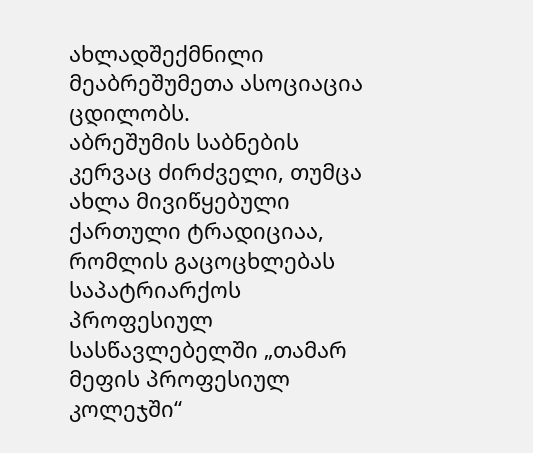ახლადშექმნილი მეაბრეშუმეთა ასოციაცია ცდილობს.
აბრეშუმის საბნების კერვაც ძირძველი, თუმცა ახლა მივიწყებული ქართული ტრადიციაა, რომლის გაცოცხლებას საპატრიარქოს პროფესიულ სასწავლებელში „თამარ მეფის პროფესიულ კოლეჯში“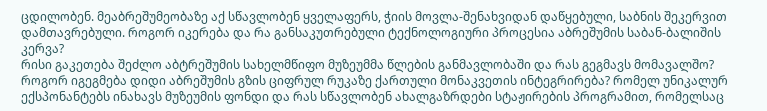ცდილობენ. მეაბრეშუმეობაზე აქ სწავლობენ ყველაფერს, ჭიის მოვლა-შენახვიდან დაწყებული, საბნის შეკერვით დამთავრებული. როგორ იკერება და რა განსაკუთრებული ტექნოლოგიური პროცესია აბრეშუმის საბან-ბალიშის კერვა?
რისი გაკეთება შეძლო აბტრეშუმის სახელმწიფო მუზეუმმა წლების განმავლობაში და რას გეგმავს მომავალშო? როგორ იგეგმება დიდი აბრეშუმის გზის ციფრულ რუკაზე ქართული მონაკვეთის ინტეგრირება? რომელ უნიკალურ ექსპონანტებს ინახავს მუზეუმის ფონდი და რას სწავლობენ ახალგაზრდები სტაჟირების პროგრამით, რომელსაც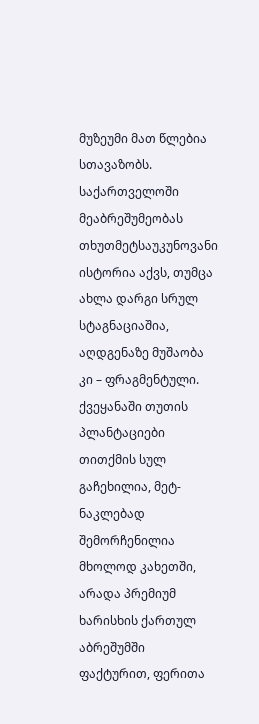მუზეუმი მათ წლებია სთავაზობს.
საქართველოში მეაბრეშუმეობას თხუთმეტსაუკუნოვანი ისტორია აქვს, თუმცა ახლა დარგი სრულ სტაგნაციაშია, აღდგენაზე მუშაობა კი – ფრაგმენტული. ქვეყანაში თუთის პლანტაციები თითქმის სულ გაჩეხილია, მეტ-ნაკლებად შემორჩენილია მხოლოდ კახეთში, არადა პრემიუმ ხარისხის ქართულ აბრეშუმში ფაქტურით, ფერითა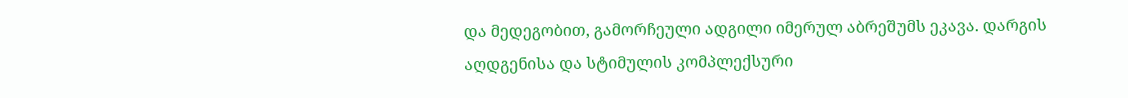და მედეგობით, გამორჩეული ადგილი იმერულ აბრეშუმს ეკავა. დარგის აღდგენისა და სტიმულის კომპლექსური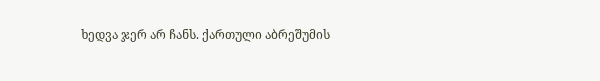ხედვა ჯერ არ ჩანს. ქართული აბრეშუმის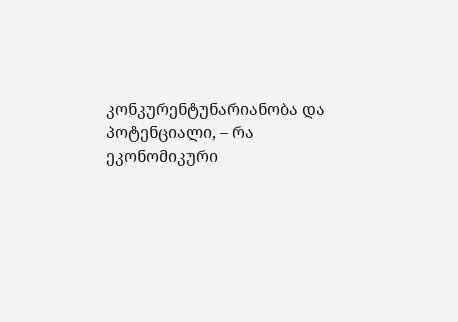კონკურენტუნარიანობა და პოტენციალი, – რა ეკონომიკური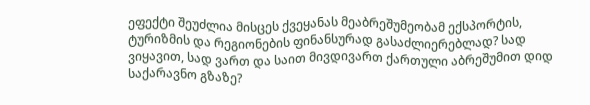ეფექტი შეუძლია მისცეს ქვეყანას მეაბრეშუმეობამ ექსპორტის, ტურიზმის და რეგიონების ფინანსურად გასაძლიერებლად? სად ვიყავით, სად ვართ და საით მივდივართ ქართული აბრეშუმით დიდ საქარავნო გზაზე?